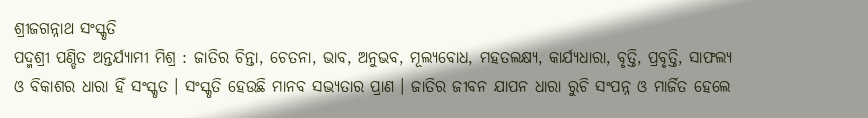ଶ୍ରୀଜଗନ୍ନାଥ ସଂସ୍କୃତି
ପଦ୍ମଶ୍ରୀ ପଣ୍ଡିତ ଅନ୍ତର୍ଯ୍ୟାମୀ ମିଶ୍ର : ଜାତିର ଚିନ୍ତା, ଚେତନା, ଭାବ, ଅନୁଭବ, ମୂଲ୍ୟବୋଧ, ମହତଲକ୍ଷ୍ୟ, କାର୍ଯ୍ୟଧାରା, ବୃତ୍ତି, ପ୍ରବୃତ୍ତି, ସାଫଲ୍ୟ ଓ ବିକାଶର ଧାରା ହିଁ ସଂସ୍କୃତ । ସଂସ୍କୃତି ହେଉଛି ମାନବ ସଭ୍ୟତାର ପ୍ରାଣ । ଜାତିର ଜୀବନ ଯାପନ ଧାରା ରୁଚି ସଂପନ୍ନ ଓ ମାର୍ଜିତ ହେଲେ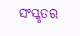ସଂସ୍କୃତର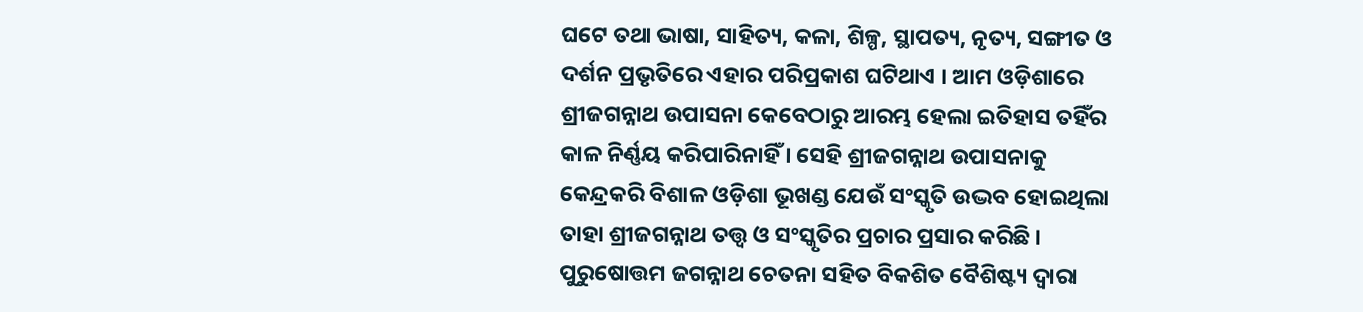ଘଟେ ତଥା ଭାଷା, ସାହିତ୍ୟ, କଳା, ଶିଳ୍ପ, ସ୍ଥାପତ୍ୟ, ନୃତ୍ୟ, ସଙ୍ଗୀତ ଓ ଦର୍ଶନ ପ୍ରଭୃତିରେ ଏହାର ପରିପ୍ରକାଶ ଘଟିଥାଏ । ଆମ ଓଡ଼ିଶାରେ ଶ୍ରୀଜଗନ୍ନାଥ ଉପାସନା କେବେଠାରୁ ଆରମ୍ଭ ହେଲା ଇତିହାସ ତହିଁର କାଳ ନିର୍ଣ୍ଣୟ କରିପାରିନାହିଁ । ସେହି ଶ୍ରୀଜଗନ୍ନାଥ ଉପାସନାକୁ କେନ୍ଦ୍ରକରି ବିଶାଳ ଓଡ଼ିଶା ଭୂଖଣ୍ଡ ଯେଉଁ ସଂସ୍କୃତି ଉଦ୍ଭବ ହୋଇଥିଲା ତାହା ଶ୍ରୀଜଗନ୍ନାଥ ତତ୍ତ୍ୱ ଓ ସଂସ୍କୃତିର ପ୍ରଚାର ପ୍ରସାର କରିଛି ।
ପୁରୁଷୋତ୍ତମ ଜଗନ୍ନାଥ ଚେତନା ସହିତ ବିକଶିତ ବୈଶିଷ୍ଟ୍ୟ ଦ୍ୱାରା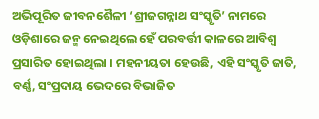ଅଭିପୂରିତ ଜୀବନଶୈଳୀ ‘ଶ୍ରୀଜଗନ୍ନାଥ ସଂସ୍କୃତି’ ନାମରେ ଓଡ଼ିଶାରେ ଜନ୍ମ ନେଇଥିଲେ ହେଁ ପରବର୍ତ୍ତୀ କାଳରେ ଆବିଶ୍ୱ ପ୍ରସାରିତ ହୋଇଥିଲା । ମହନୀୟତା ହେଉଛି, ଏହି ସଂସ୍କୃତି ଜାତି, ବର୍ଣ୍ଣ, ସଂପ୍ରଦାୟ ଭେଦରେ ବିଭାଜିତ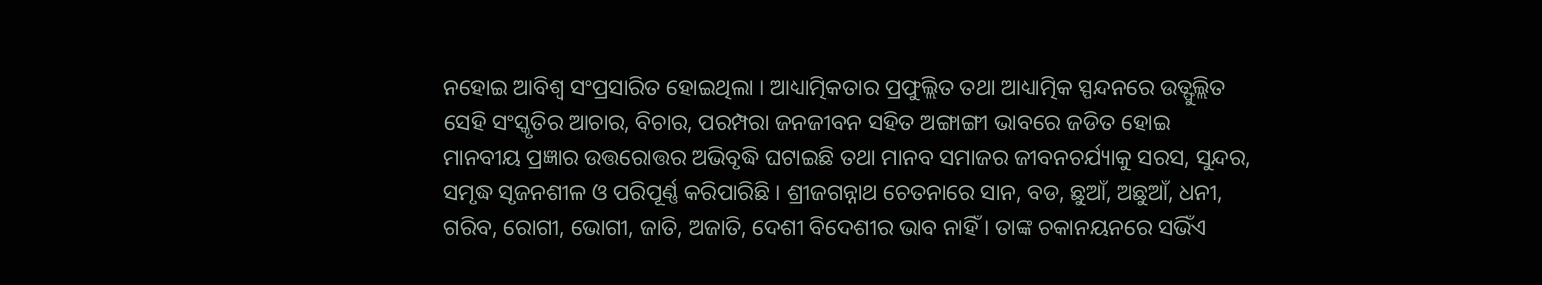ନହୋଇ ଆବିଶ୍ୱ ସଂପ୍ରସାରିତ ହୋଇଥିଲା । ଆଧ୍ୟାତ୍ମିକତାର ପ୍ରଫୁଲ୍ଲିତ ତଥା ଆଧ୍ୟାତ୍ମିକ ସ୍ପନ୍ଦନରେ ଉତ୍ଫୁଲ୍ଲିତ ସେହି ସଂସ୍କୃତିର ଆଚାର, ବିଚାର, ପରମ୍ପରା ଜନଜୀବନ ସହିତ ଅଙ୍ଗାଙ୍ଗୀ ଭାବରେ ଜଡିତ ହୋଇ ମାନବୀୟ ପ୍ରଜ୍ଞାର ଉତ୍ତରୋତ୍ତର ଅଭିବୃଦ୍ଧି ଘଟାଇଛି ତଥା ମାନବ ସମାଜର ଜୀବନଚର୍ଯ୍ୟାକୁ ସରସ, ସୁନ୍ଦର, ସମୃଦ୍ଧ ସୃଜନଶୀଳ ଓ ପରିପୂର୍ଣ୍ଣ କରିପାରିଛି । ଶ୍ରୀଜଗନ୍ନାଥ ଚେତନାରେ ସାନ, ବଡ, ଛୁଆଁ, ଅଛୁଆଁ, ଧନୀ, ଗରିବ, ରୋଗୀ, ଭୋଗୀ, ଜାତି, ଅଜାତି, ଦେଶୀ ବିଦେଶୀର ଭାବ ନାହିଁ । ତାଙ୍କ ଚକାନୟନରେ ସଭିଁଏ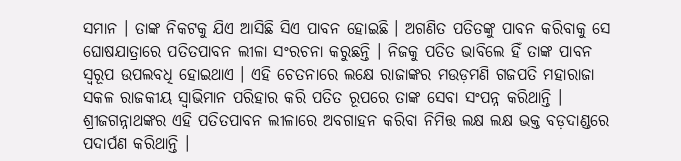ସମାନ । ତାଙ୍କ ନିକଟକୁ ଯିଏ ଆସିଛି ସିଏ ପାବନ ହୋଇଛି । ଅଗଣିତ ପତିତଙ୍କୁ ପାବନ କରିବାକୁ ସେ ଘୋଷଯାତ୍ରାରେ ପତିତପାବନ ଲୀଳା ସଂରଚନା କରୁଛନ୍ତି । ନିଜକୁ ପତିତ ଭାବିଲେ ହିଁ ତାଙ୍କ ପାବନ ସ୍ୱରୂପ ଉପଲବଧି ହୋଇଥାଏ । ଏହି ଚେତନାରେ ଲକ୍ଷେ ରାଜାଙ୍କର ମଉଡ଼ମଣି ଗଜପତି ମହାରାଜା ସକଳ ରାଜକୀୟ ସ୍ୱାଭିମାନ ପରିହାର କରି ପତିତ ରୂପରେ ତାଙ୍କ ସେବା ସଂପନ୍ନ କରିଥାନ୍ତି । ଶ୍ରୀଜଗନ୍ନାଥଙ୍କର ଏହି ପତିତପାବନ ଲୀଳାରେ ଅବଗାହନ କରିବା ନିମିତ୍ତ ଲକ୍ଷ ଲକ୍ଷ ଭକ୍ତ ବଡ଼ଦାଣ୍ଡରେ ପଦାର୍ପଣ କରିଥାନ୍ତି ।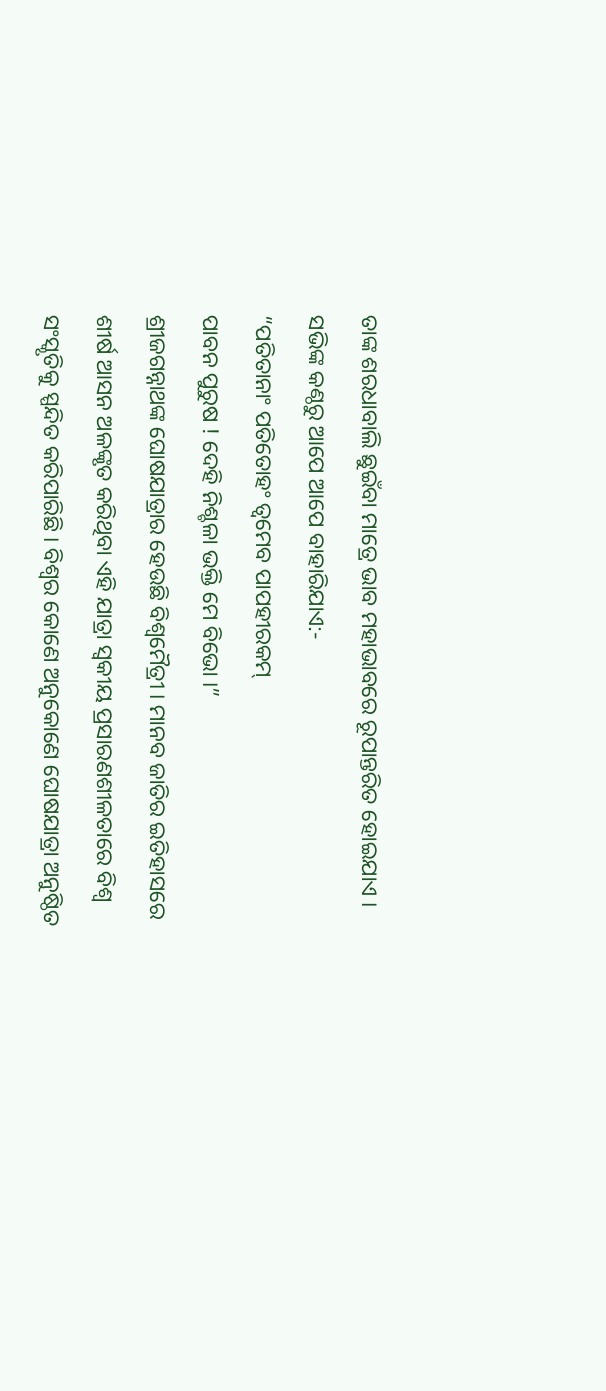ତାଙ୍କ ଶରଧାବାଲି ଛୁଇଁବା ମାତ୍ରେ ଭାବ ମହାଭାବରେ ରୂପାନ୍ତରିତ ହୋଇଯାଏ । ସଭିଙ୍କ କଣ୍ଠରୁ ଆପେ ଆପେ ବାହାରିଯାଏ:-
“ପତିତାନାଂ ପତିତୋହଂ ତ୍ୱମେବ ପାପହୀରକମ୍
ପାବନ ପୁରୁଷ ! ଦେହି ନିଶ୍ଚଳା ଭକ୍ତି ମେ ବିଭୋ ।”
ଶ୍ରୀଜଗନ୍ନାଥଙ୍କ ଘୋଷଯାତ୍ରାର ହେଉଛି ବିଶ୍ୱମୈତ୍ରୀ । ମାନବ ଜାତିର ଇତିହାସରେ ଶୀର୍ଷ ଆସନ ଅଳଙ୍କୃତ କରିଥିବା ଏହି ଯାତ୍ରା ସ୍ୱକୀୟ ପ୍ରସାରଣଶୀଳତାରେ ବିଶ୍ୱ ସଂସ୍କୃତିକୁ ସ୍ପନ୍ଦିତ କରିପାରିଛି । ବିଶ୍ୱର କୋଣେ ଅନୁକୋଣେ ଘୋଷଯାତ୍ରା ଅନୁଷ୍ଠିତ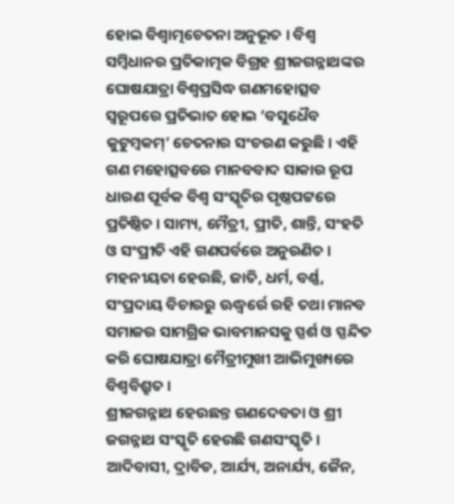ହୋଇ ବିଶ୍ୱାତ୍ମଚେତନା ଅନୁଭୂତ । ବିଶ୍ୱ ସମ୍ବିଧାନର ପ୍ରତିକାତ୍ମକ ବିଗ୍ରହ ଶ୍ରୀଜଗନ୍ନାଥଙ୍କର ଘୋଷଯାତ୍ରା ବିଶ୍ୱପ୍ରସିଦ୍ଧ ଗଣମହୋତ୍ସବ ସ୍ୱରୂପରେ ପ୍ରତିଭାତ ହୋଇ ‘ବସୁଧୈବ କୁଟୁମ୍ବକମ୍’ ଚେତନାର ସଂଚରଣ କରୁଛି । ଏହି ଗଣ ମହୋତ୍ସବରେ ମାନବବାଦ ସାକାର ରୂପ ଧାରଣ ପୂର୍ବକ ବିଶ୍ୱ ସଂସ୍କୃତିର ପୃଷ୍ଠପଟ୍ଟରେ ପ୍ରତିଷ୍ଠିତ । ସାମ୍ୟ, ମୈତ୍ରୀ, ପ୍ରୀତି, ଶାନ୍ତି, ସଂହତି ଓ ସଂପ୍ରୀତି ଏହି ଗଣପର୍ବରେ ଅନୁରଣିତ । ମହନୀୟତା ହେଉଛି, ଜାତି, ଧର୍ମ, ବର୍ଣ୍ଣ, ସଂପ୍ରଦାୟ ବିଚାରରୁ ଊଦ୍ଧ୍ୱର୍ରେ ରହି ତଥା ମାନବ ସମାଜର ସାମଗ୍ରିକ ଭାବମାନସକୁ ସ୍ପର୍ଶ ଓ ସ୍ପନ୍ଦିତ କରି ଘୋଷଯାତ୍ରା ମୈତ୍ରୀମୁଖୀ ଆଭିମୁଖ୍ୟରେ ବିଶ୍ୱବିଶ୍ରୁତ ।
ଶ୍ରୀଜଗନ୍ନାଥ ହେଉଛନ୍ତ ଗଣଦେବତା ଓ ଶ୍ରୀ ଜଗନ୍ନାଥ ସଂସ୍କୃତି ହେଉଛି ଗଣସଂସ୍କୃତି । ଆଦିବାସୀ, ଦ୍ରାବିଡ, ଆର୍ଯ୍ୟ, ଅନାର୍ଯ୍ୟ, ଜୈନ,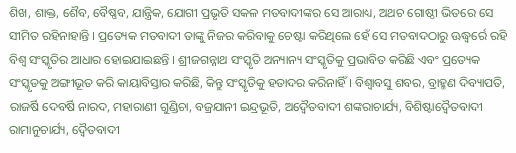ଶିଖ, ଶାକ୍ତ, ଶୈବ, ବୈଷ୍ଣବ, ଯାନ୍ତ୍ରିକ, ଯୋଗୀ ପ୍ରଭୃତି ସକଳ ମତବାଦୀଙ୍କର ସେ ଆରାଧ୍ୟ, ଅଥଚ ଗୋଷ୍ଠୀ ଭିତରେ ସେ ସୀମିତ ରହିନାହାନ୍ତି । ପ୍ରତ୍ୟେକ ମତବାଦୀ ତାଙ୍କୁ ନିଜର କରିବାକୁ ଚେଷ୍ଟା କରିଥିଲେ ହେଁ ସେ ମତବାଦଠାରୁ ଊଦ୍ଧ୍ୱର୍ରେ ରହି ବିଶ୍ୱ ସଂସ୍କୃତିର ଆଧାର ହୋଇଯାଇଛନ୍ତି । ଶ୍ରୀଜଗନ୍ନାଥ ସଂସ୍କୃତି ଅନ୍ୟାନ୍ୟ ସଂସ୍କୃତିକୁ ପ୍ରଭାବିତ କରିଛି ଏବଂ ପ୍ରତ୍ୟେକ ସଂସ୍କୃତକୁ ଅଙ୍ଗୀଭୂତ କରି କାୟାବିସ୍ତାର କରିଛି, କିନ୍ତୁ ସଂସ୍କୃତିକୁ ହତାଦର କରିନାହିଁ । ବିଶ୍ୱାବସୁ ଶବର, ବ୍ରାହ୍ମଣ ଦିବ୍ୟାପତି, ରାଜର୍ଷି ଦେବର୍ଷି ନାରଦ, ମହାରାଣୀ ଗୁଣ୍ଡିଚା, ବଜ୍ରଯାନୀ ଇନ୍ଦ୍ରଭୂତି, ଅଦ୍ୱୈତବାଦୀ ଶଙ୍କରାଚାର୍ଯ୍ୟ, ବିଶିଷ୍ଟାଦ୍ୱୈତବାଦୀ ରାମାନୁଚାର୍ଯ୍ୟ, ଦ୍ୱୈତବାଦୀ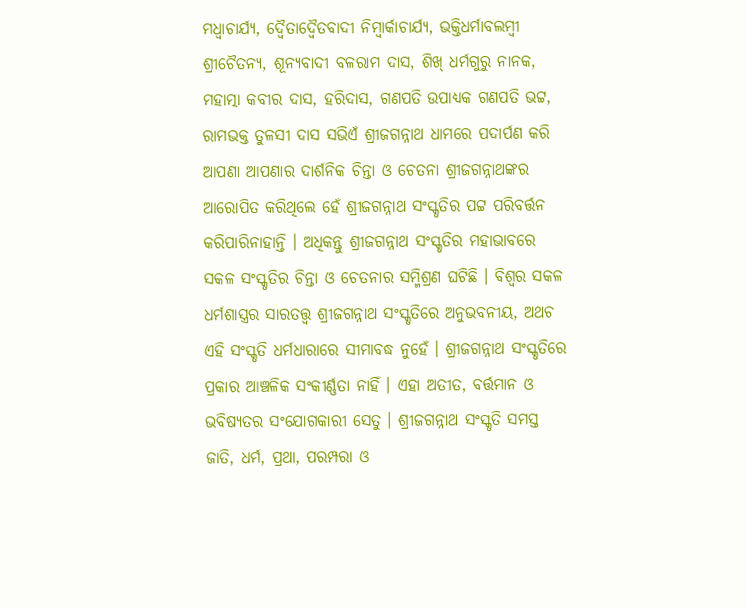ମଧ୍ୱାଚାର୍ଯ୍ୟ, ଦ୍ୱୈତାଦ୍ୱୈତବାଦୀ ନିମ୍ବାର୍କାଚାର୍ଯ୍ୟ, ଭକ୍ତିଧର୍ମାବଲମ୍ବୀ ଶ୍ରୀଚୈତନ୍ୟ, ଶୂନ୍ୟବାଦୀ ବଳରାମ ଦାସ, ଶିଖ୍ ଧର୍ମଗୁରୁ ନାନକ, ମହାତ୍ମା କବୀର ଦାସ, ହରିଦାସ, ଗଣପତି ଉପାଧ୍ୟକ ଗଣପତି ଭଟ୍ଟ, ରାମଭକ୍ତ ତୁଳସୀ ଦାସ ସଭିଏଁ ଶ୍ରୀଜଗନ୍ନାଥ ଧାମରେ ପଦାର୍ପଣ କରି ଆପଣା ଆପଣାର ଦାର୍ଶନିକ ଚିନ୍ତା ଓ ଚେତନା ଶ୍ରୀଜଗନ୍ନାଥଙ୍କର ଆରୋପିତ କରିଥିଲେ ହେଁ ଶ୍ରୀଜଗନ୍ନାଥ ସଂସ୍କୃତିର ପଟ୍ଟ ପରିବର୍ତ୍ତନ କରିପାରିନାହାନ୍ତି । ଅଧିକନ୍ତୁ ଶ୍ରୀଜଗନ୍ନାଥ ସଂସ୍କୃତିର ମହାଭାବରେ ସକଳ ସଂସ୍କୃତିର ଚିନ୍ତା ଓ ଚେତନାର ସମ୍ମିଶ୍ରଣ ଘଟିଛି । ବିଶ୍ୱର ସକଳ ଧର୍ମଶାସ୍ତ୍ରର ସାରତତ୍ତ୍ୱ ଶ୍ରୀଜଗନ୍ନାଥ ସଂସ୍କୃତିରେ ଅନୁଭବନୀୟ, ଅଥଚ ଏହି ସଂସ୍କୃତି ଧର୍ମଧାରାରେ ସୀମାବଦ୍ଧ ନୁହେଁ । ଶ୍ରୀଜଗନ୍ନାଥ ସଂସ୍କୃତିରେ ପ୍ରକାର ଆଞ୍ଚଳିକ ସଂକୀର୍ଣ୍ଣତା ନାହିଁ । ଏହା ଅତୀତ, ବର୍ତ୍ତମାନ ଓ ଭବିଷ୍ୟତର ସଂଯୋଗକାରୀ ସେତୁ । ଶ୍ରୀଜଗନ୍ନାଥ ସଂସ୍କୃତି ସମସ୍ତ ଜାତି, ଧର୍ମ, ପ୍ରଥା, ପରମ୍ପରା ଓ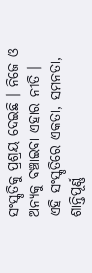ସଂସ୍କୃତିକୁ ପ୍ରଶ୍ରୟ ଦେଇଛି । ନିଜେ ଓ ଅନ୍ୟକୁ ବଞ୍ଚାଇବା ଏହାର ନୀତି । ଏହି ସଂସ୍କୃତିରେ ଏକତା, ସମନତା, ଶାନ୍ତିପୂର୍ଣ୍ଣ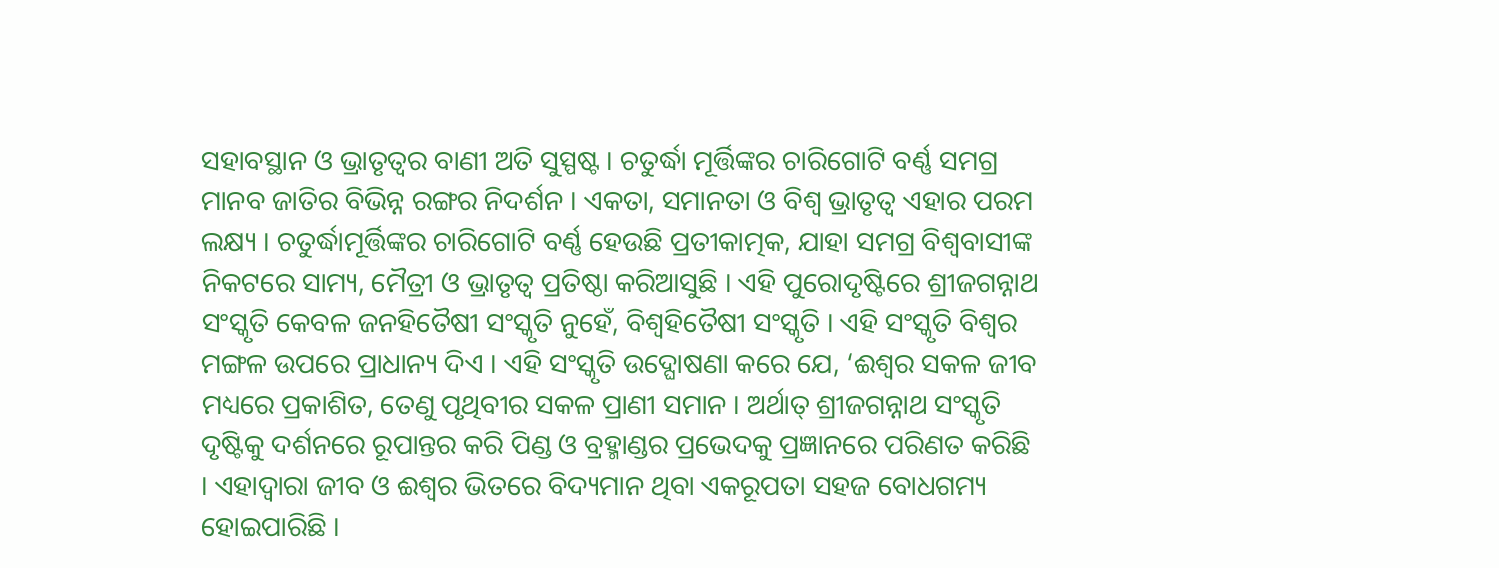ସହାବସ୍ଥାନ ଓ ଭ୍ରାତୃତ୍ୱର ବାଣୀ ଅତି ସୁସ୍ପଷ୍ଟ । ଚତୁର୍ଦ୍ଧା ମୂର୍ତ୍ତିଙ୍କର ଚାରିଗୋଟି ବର୍ଣ୍ଣ ସମଗ୍ର ମାନବ ଜାତିର ବିଭିନ୍ନ ରଙ୍ଗର ନିଦର୍ଶନ । ଏକତା, ସମାନତା ଓ ବିଶ୍ୱ ଭ୍ରାତୃତ୍ୱ ଏହାର ପରମ ଲକ୍ଷ୍ୟ । ଚତୁର୍ଦ୍ଧାମୂର୍ତ୍ତିଙ୍କର ଚାରିଗୋଟି ବର୍ଣ୍ଣ ହେଉଛି ପ୍ରତୀକାତ୍ମକ, ଯାହା ସମଗ୍ର ବିଶ୍ୱବାସୀଙ୍କ ନିକଟରେ ସାମ୍ୟ, ମୈତ୍ରୀ ଓ ଭ୍ରାତୃତ୍ୱ ପ୍ରତିଷ୍ଠା କରିଆସୁଛି । ଏହି ପୁରୋଦୃଷ୍ଟିରେ ଶ୍ରୀଜଗନ୍ନାଥ ସଂସ୍କୃତି କେବଳ ଜନହିତୈଷୀ ସଂସ୍କୃତି ନୁହେଁ, ବିଶ୍ୱହିତୈଷୀ ସଂସ୍କୃତି । ଏହି ସଂସ୍କୃତି ବିଶ୍ୱର ମଙ୍ଗଳ ଉପରେ ପ୍ରାଧାନ୍ୟ ଦିଏ । ଏହି ସଂସ୍କୃତି ଉଦ୍ଘୋଷଣା କରେ ଯେ, ‘ଈଶ୍ୱର ସକଳ ଜୀବ ମଧ୍ୟରେ ପ୍ରକାଶିତ, ତେଣୁ ପୃଥିବୀର ସକଳ ପ୍ରାଣୀ ସମାନ । ଅର୍ଥାତ୍ ଶ୍ରୀଜଗନ୍ନାଥ ସଂସ୍କୃତି ଦୃଷ୍ଟିକୁ ଦର୍ଶନରେ ରୂପାନ୍ତର କରି ପିଣ୍ଡ ଓ ବ୍ରହ୍ମାଣ୍ଡର ପ୍ରଭେଦକୁ ପ୍ରଜ୍ଞାନରେ ପରିଣତ କରିଛି । ଏହାଦ୍ୱାରା ଜୀବ ଓ ଈଶ୍ୱର ଭିତରେ ବିଦ୍ୟମାନ ଥିବା ଏକରୂପତା ସହଜ ବୋଧଗମ୍ୟ ହୋଇପାରିଛି ।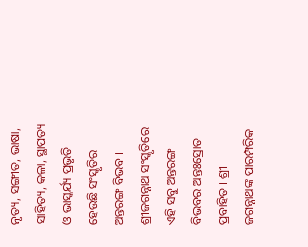ନୃତ୍ୟ, ସଙ୍ଗୀତ, ଭାଷା, ସାହିତ୍ୟ, କଳା, ସ୍ଥାପତ୍ୟ ଓ ଭାସ୍କର୍ଯ୍ୟ ପ୍ରଭୃତି ହେଉଛି ସଂସ୍କୃତିର ଅନ୍ତରଙ୍ଗ ବିଭବ । ଶ୍ରୀଜଗନ୍ନାଥ ସଂସ୍କୃତିରେ ଏହି ସବୁ ଅନ୍ତରଙ୍ଗ ବିଭବର ଅନ୍ତଃସ୍ରୋତ ପ୍ରବାହିତ । ଶ୍ରୀ ଜଗନ୍ନାଥଙ୍କ ପାରମ୍ପରିକ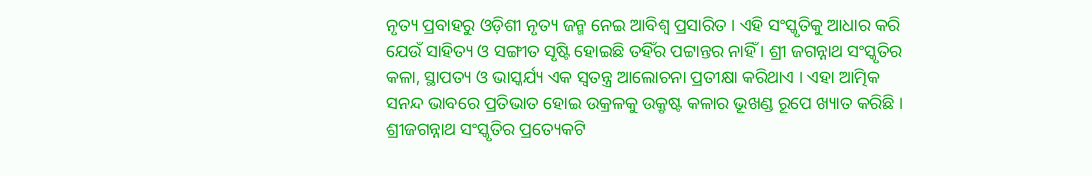ନୃତ୍ୟ ପ୍ରବାହରୁ ଓଡ଼ିଶୀ ନୃତ୍ୟ ଜନ୍ମ ନେଇ ଆବିଶ୍ୱ ପ୍ରସାରିତ । ଏହି ସଂସ୍କୃତିକୁ ଆଧାର କରି ଯେଉଁ ସାହିତ୍ୟ ଓ ସଙ୍ଗୀତ ସୃଷ୍ଟି ହୋଇଛି ତହିଁର ପଟ୍ଟାନ୍ତର ନାହିଁ । ଶ୍ରୀ ଜଗନ୍ନାଥ ସଂସ୍କୃତିର କଳା, ସ୍ଥାପତ୍ୟ ଓ ଭାସ୍କର୍ଯ୍ୟ ଏକ ସ୍ୱତନ୍ତ୍ର ଆଲୋଚନା ପ୍ରତୀକ୍ଷା କରିଥାଏ । ଏହା ଆତ୍ମିକ ସନନ୍ଦ ଭାବରେ ପ୍ରତିଭାତ ହୋଇ ଉକ୍ରଳକୁ ଉକ୍ରୃଷ୍ଟ କଳାର ଭୂଖଣ୍ଡ ରୂପେ ଖ୍ୟାତ କରିଛି । ଶ୍ରୀଜଗନ୍ନାଥ ସଂସ୍କୃତିର ପ୍ରତ୍ୟେକଟି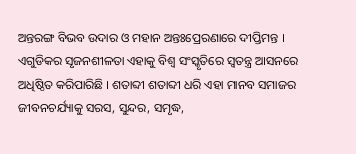ଅନ୍ତରଙ୍ଗ ବିଭବ ଉଦାର ଓ ମହାନ ଅନ୍ତଃପ୍ରେରଣାରେ ଦୀପ୍ତିମନ୍ତ । ଏଗୁଡିକର ସୃଜନଶୀଳତା ଏହାକୁ ବିଶ୍ୱ ସଂସ୍କୃତିରେ ସ୍ୱତନ୍ତ୍ର ଆସନରେ ଅଧିଷ୍ଠିତ କରିପାରିଛି । ଶତାବ୍ଦୀ ଶତାବ୍ଦୀ ଧରି ଏହା ମାନବ ସମାଜର ଜୀବନଚର୍ଯ୍ୟାକୁ ସରସ, ସୁନ୍ଦର, ସମୃଦ୍ଧ,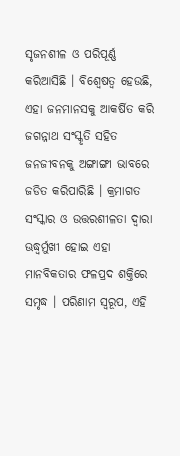ସୃଜନଶୀଳ ଓ ପରିପୂର୍ଣ୍ଣ କରିଆସିଛି । ବିଶ୍ୱେଷତ୍ୱ ହେଉଛି, ଏହା ଜନମାନସକୁ ଆକର୍ଷିତ କରି ଜଗନ୍ନାଥ ସଂସ୍କୃତି ସହିତ ଜନଜୀବନକୁ ଅଙ୍ଗାଙ୍ଗୀ ଭାବରେ ଜଡିତ କରିପାରିଛି । କ୍ରମାଗତ ସଂସ୍କାର ଓ ଉତ୍ତରଶୀଳତା ଦ୍ୱାରା ଊଦ୍ଧ୍ୱର୍ମୁଖୀ ହୋଇ ଏହା ମାନବିକତାର ଫଳପ୍ରଦ ଶକ୍ତିରେ ସମୃଦ୍ଧ । ପରିଣାମ ସ୍ୱରୂପ, ଏହି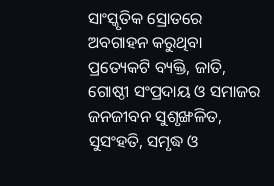ସାଂସ୍କୃତିକ ସ୍ରୋତରେ ଅବଗାହନ କରୁଥିବା ପ୍ରତ୍ୟେକଟି ବ୍ୟକ୍ତି, ଜାତି, ଗୋଷ୍ଠୀ ସଂପ୍ରଦାୟ ଓ ସମାଜର ଜନଜୀବନ ସୁଶୃଙ୍ଖଳିତ, ସୁସଂହତି, ସମୃଦ୍ଧ ଓ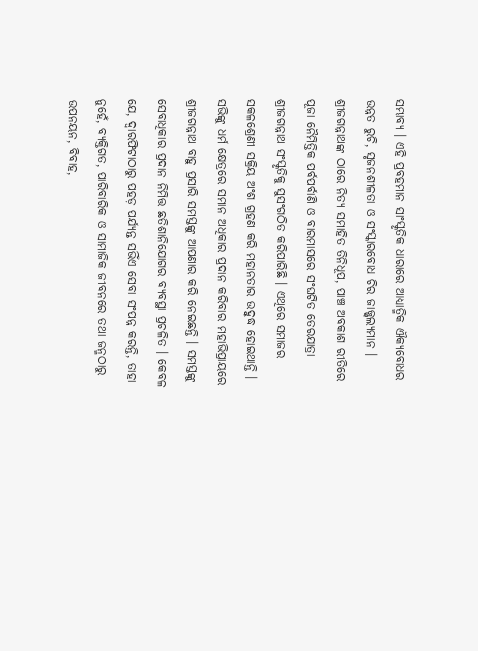ସମ୍ଭାବ୍ୟ । ଏହି ପ୍ରବହମାନ ସାଂସ୍କୃତିକ ଧାରାରେ ଆଧ୍ୟାତ୍ମିକ ଐକ୍ୟବୋଧର ଉନ୍ନତ ରୁଚି, ସୃଜନଶୀଳତା ଓ ସଂସ୍କାରବୋଧ ଚିର ଜାଜ୍ଜ୍ୱଲ୍ୟମାନ ।
ଶ୍ରୀଜଗନ୍ନାଥଙ୍କ ଠାରେ ନିତ୍ୟ ସମାହିତ ତିନିଧୂପ, ପାଞ୍ଚ ଅବକାଶ ରୀତିରେ ପୂଜା ନୈମିତ୍ତିକ ପର୍ବପର୍ବାଣି ଓ ବାରମାସରେ ସଂଘଟିତ ତେରଯାତ୍ରା ଶ୍ରୀଜଗନ୍ନାଥ ସଂସ୍କୃତିକୁ ସୁସଂଗଠିତ କରିପାରିଛି । ଏଥିରେ ସମାଜର ସକଳଶ୍ରେଣୀ ସକ୍ରିୟ ଅଂଶ ଗ୍ରହଣ କରି ମହାନତାର ଉଦ୍ବୁଦ୍ଧ ହୋଇଥାନ୍ତି । ସଭିଙ୍କୁ ଧର୍ମ କ୍ଷେତ୍ରରେ ସମାନ ଅଧିକାର ପ୍ରଦାନ କରିବାର ମହାଭିପ୍ରାୟରେ ଶ୍ରୀଜଗନ୍ନାଥ ବାହୁ ପ୍ରସାରି ସମସ୍ତଙ୍କୁ ଆପଣାର କରି ନେଇଛନ୍ତି । ସମସ୍ତଙ୍କୁ ସେବାଧିକାର ପ୍ରଦାନ ନିମିତ୍ତ ଛତିଶାନିଯୋଗର ବ୍ୟବସ୍ଥା ପ୍ରଚଳିତ । କେବଳ ଯେ, ଦ୍ୱାରଫିଟାଠାରୁ ପହଡ଼ ପର୍ଯ୍ୟନ୍ତ ସଭିଁଏ ସେବା ସଂପନ୍ନ କରନ୍ତି, ତାହା ନୁହେଁ, ବ୍ୟକ୍ତିଗତ, ପାରିବାରିକ ଓ ସାମାଜିକ ଜୀବନରେ ତଥା ଜନ୍ମଠାରୁ ଉପନୟନ, ବିବାହ,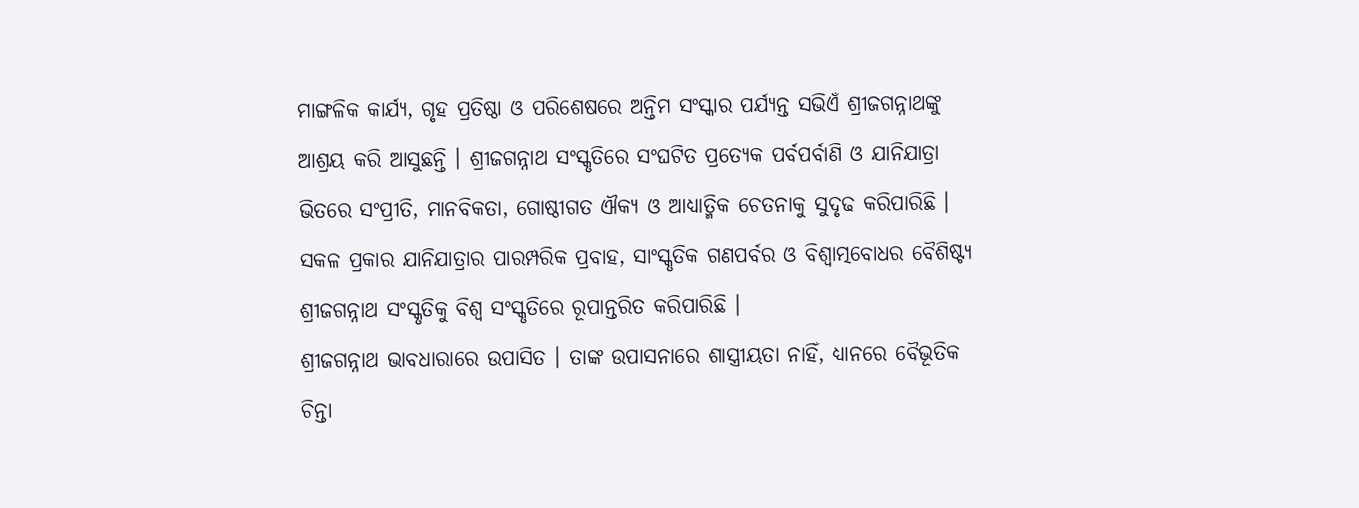ମାଙ୍ଗଳିକ କାର୍ଯ୍ୟ, ଗୃହ ପ୍ରତିଷ୍ଠା ଓ ପରିଶେଷରେ ଅନ୍ତିମ ସଂସ୍କାର ପର୍ଯ୍ୟନ୍ତ ସଭିଏଁ ଶ୍ରୀଜଗନ୍ନାଥଙ୍କୁ ଆଶ୍ରୟ କରି ଆସୁଛନ୍ତି । ଶ୍ରୀଜଗନ୍ନାଥ ସଂସ୍କୃତିରେ ସଂଘଟିତ ପ୍ରତ୍ୟେକ ପର୍ବପର୍ବାଣି ଓ ଯାନିଯାତ୍ରା ଭିତରେ ସଂପ୍ରୀତି, ମାନବିକତା, ଗୋଷ୍ଠୀଗତ ଐକ୍ୟ ଓ ଆଧ୍ୟାତ୍ମିକ ଚେତନାକୁ ସୁଦୃଢ କରିପାରିଛି । ସକଳ ପ୍ରକାର ଯାନିଯାତ୍ରାର ପାରମ୍ପରିକ ପ୍ରବାହ, ସାଂସ୍କୃତିକ ଗଣପର୍ବର ଓ ବିଶ୍ୱାତ୍ମବୋଧର ବୈଶିଷ୍ଟ୍ୟ ଶ୍ରୀଜଗନ୍ନାଥ ସଂସ୍କୃତିକୁ ବିଶ୍ୱ ସଂସ୍କୃତିରେ ରୂପାନ୍ତରିତ କରିପାରିଛି ।
ଶ୍ରୀଜଗନ୍ନାଥ ଭାବଧାରାରେ ଉପାସିତ । ତାଙ୍କ ଉପାସନାରେ ଶାସ୍ତ୍ରୀୟତା ନାହିଁ, ଧ୍ୟାନରେ ବୈଭୂତିକ ଚିନ୍ତା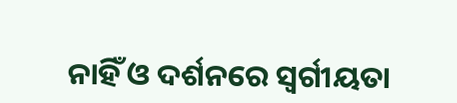ନାହିଁ ଓ ଦର୍ଶନରେ ସ୍ୱର୍ଗୀୟତା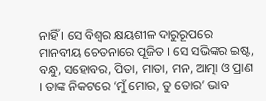ନାହିଁ । ସେ ବିଶ୍ୱର କ୍ଷୟଶୀଳ ଦାରୁରୂପରେ ମାନବୀୟ ଚେତନାରେ ପୂଜିତ । ସେ ସଭିଙ୍କର ଇଷ୍ଟ, ବନ୍ଧୁ, ସହୋବର, ପିତା, ମାତା, ମନ, ଆତ୍ମା ଓ ପ୍ରାଣ । ତାଙ୍କ ନିକଟରେ ‘ମୁଁ ମୋର, ତୁ ତୋର’ ଭାବ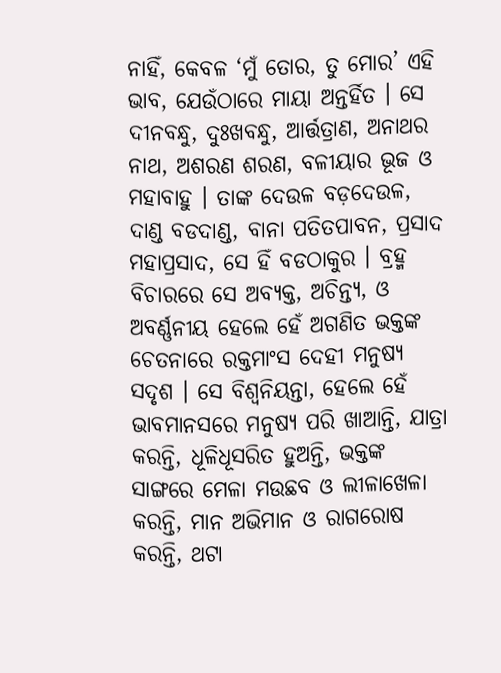ନାହିଁ, କେବଳ ‘ମୁଁ ତୋର, ତୁ ମୋର’ ଏହି ଭାବ, ଯେଉଁଠାରେ ମାୟା ଅନ୍ତର୍ହିତ । ସେ ଦୀନବନ୍ଧୁ, ଦୁଃଖବନ୍ଧୁ, ଆର୍ତ୍ତତ୍ରାଣ, ଅନାଥର ନାଥ, ଅଶରଣ ଶରଣ, ବଳୀୟାର ଭୂଜ ଓ ମହାବାହୁ । ତାଙ୍କ ଦେଉଳ ବଡ଼ଦେଉଳ, ଦାଣ୍ଡ ବଡଦାଣ୍ଡ, ବାନା ପତିତପାବନ, ପ୍ରସାଦ ମହାପ୍ରସାଦ, ସେ ହିଁ ବଡଠାକୁର । ବ୍ରହ୍ମ ବିଚାରରେ ସେ ଅବ୍ୟକ୍ତ, ଅଚିନ୍ତ୍ୟ, ଓ ଅବର୍ଣ୍ଣନୀୟ ହେଲେ ହେଁ ଅଗଣିତ ଭକ୍ତଙ୍କ ଚେତନାରେ ରକ୍ତମାଂସ ଦେହୀ ମନୁଷ୍ୟ ସଦୃଶ । ସେ ବିଶ୍ୱନିୟନ୍ତା, ହେଲେ ହେଁ ଭାବମାନସରେ ମନୁଷ୍ୟ ପରି ଖାଆନ୍ତି, ଯାତ୍ରା କରନ୍ତି, ଧୂଳିଧୂସରିତ ହୁଅନ୍ତି, ଭକ୍ତଙ୍କ ସାଙ୍ଗରେ ମେଳା ମଉଛବ ଓ ଲୀଳାଖେଳା କରନ୍ତି, ମାନ ଅଭିମାନ ଓ ରାଗରୋଷ କରନ୍ତି, ଥଟା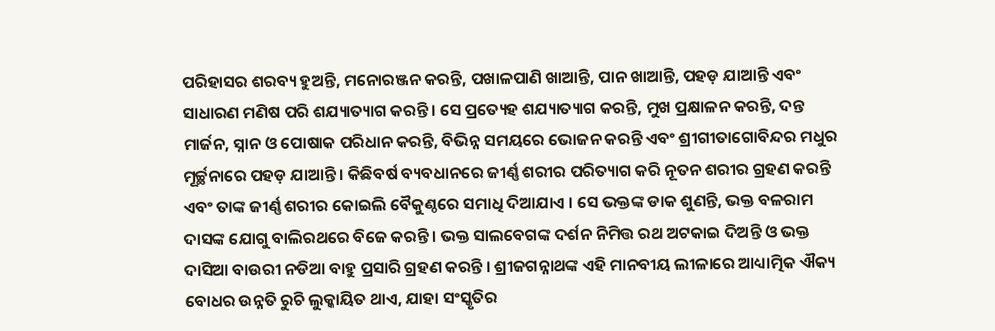ପରିହାସର ଶରବ୍ୟ ହୁଅନ୍ତି, ମନୋରଞ୍ଜନ କରନ୍ତି, ପଖାଳପାଣି ଖାଆନ୍ତି, ପାନ ଖାଆନ୍ତି, ପହଡ଼ ଯାଆନ୍ତି ଏବଂ ସାଧାରଣ ମଣିଷ ପରି ଶଯ୍ୟାତ୍ୟାଗ କରନ୍ତି । ସେ ପ୍ରତ୍ୟେହ ଶଯ୍ୟାତ୍ୟାଗ କରନ୍ତି, ମୁଖ ପ୍ରକ୍ଷାଳନ କରନ୍ତି, ଦନ୍ତ ମାର୍ଜନ, ସ୍ନାନ ଓ ପୋଷାକ ପରିଧାନ କରନ୍ତି, ବିଭିନ୍ନ ସମୟରେ ଭୋଜନ କରନ୍ତି ଏବଂ ଶ୍ରୀଗୀତାଗୋବିନ୍ଦର ମଧୁର ମୂର୍ଚ୍ଛନାରେ ପହଡ଼ ଯାଆନ୍ତି । କିଛିବର୍ଷ ବ୍ୟବଧାନରେ ଜୀର୍ଣ୍ଣ ଶରୀର ପରିତ୍ୟାଗ କରି ନୂତନ ଶରୀର ଗ୍ରହଣ କରନ୍ତି ଏବଂ ତାଙ୍କ ଜୀର୍ଣ୍ଣ ଶରୀର କୋଇଲି ବୈକୁଣ୍ଠରେ ସମାଧି ଦିଆଯାଏ । ସେ ଭକ୍ତଙ୍କ ଡାକ ଶୁଣନ୍ତି, ଭକ୍ତ ବଳରାମ ଦାସଙ୍କ ଯୋଗୁ ବାଲିରଥରେ ବିଜେ କରନ୍ତି । ଭକ୍ତ ସାଲବେଗଙ୍କ ଦର୍ଶନ ନିମିତ୍ତ ରଥ ଅଟକାଇ ଦିଅନ୍ତି ଓ ଭକ୍ତ ଦାସିଆ ବାଉରୀ ନଡିଆ ବାହୁ ପ୍ରସାରି ଗ୍ରହଣ କରନ୍ତି । ଶ୍ରୀଜଗନ୍ନାଥଙ୍କ ଏହି ମାନବୀୟ ଲୀଳାରେ ଆଧ୍ୟାତ୍ମିକ ଐକ୍ୟ ବୋଧର ଉନ୍ନତି ରୁଚି ଲୁକ୍କାୟିତ ଥାଏ, ଯାହା ସଂସ୍କୃତିର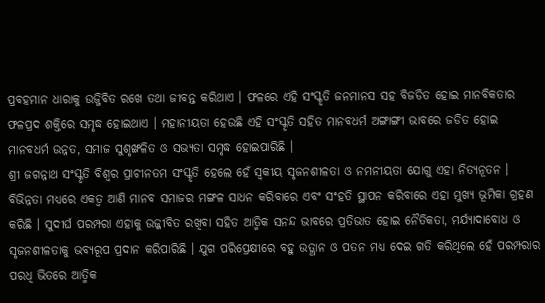ପ୍ରବହମାନ ଧାରାକୁ ଉଜ୍ଜିବିତ ରଖେ ତଥା ଜୀବନ୍ତ କରିଥାଏ । ଫଳରେ ଏହି ସଂସ୍କୃତି ଜନମାନସ ସହ ବିଜଡିତ ହୋଇ ମାନବିକତାର ଫଳପ୍ରଦ ଶକ୍ତିରେ ସମୃଦ୍ଧ ହୋଇଥାଏ । ମହାନୀୟତା ହେଉଛି ଏହି ସଂସ୍କୃତି ସହିତ ମାନବଧର୍ମ ଅଙ୍ଗାଙ୍ଗୀ ଭାବରେ ଜଡିତ ହୋଇ ମାନବଧର୍ମ ଉନ୍ନତ, ସମାଜ ସୁଶୃଙ୍ଖଳିତ ଓ ସଭ୍ୟତା ସମୃଦ୍ଧ ହୋଇପାରିଛି ।
ଶ୍ରୀ ଜଗନ୍ନାଥ ସଂସ୍କୃତି ବିଶ୍ୱର ପ୍ରାଚୀନତମ ସଂସ୍କୃତି ହେଲେ ହେଁ ସ୍ୱକୀୟ ସୃଜନଶୀଳତା ଓ ନମନୀୟତା ଯୋଗୁ ଏହା ନିତ୍ୟନୂତନ । ବିଭିନ୍ନତା ମଧ୍ୟରେ ଏକତ୍ୱ ଆଣି ମାନବ ସମାଜର ମଙ୍ଗଳ ସାଧନ କରିବାରେ ଏବଂ ସଂହତି ସ୍ଥାପନ କରିବାରେ ଏହା ମୁଖ୍ୟ ଭୂମିକା ଗ୍ରହଣ କରିଛି । ସୁଦୀର୍ଘ ପରମ୍ପରା ଏହାକୁ ଉଜ୍ଜୀବିତ ରଖିବା ସହିତ ଆତ୍ମିକ ସନନ୍ଦ ଭାବରେ ପ୍ରତିଭାତ ହୋଇ ନୈତିକତା, ମର୍ଯ୍ୟାଦାବୋଧ ଓ ସୃଜନଶୀଳତାକୁ ଭବ୍ୟରୂପ ପ୍ରଦାନ କରିପାରିଛି । ଯୁଗ ପରିପ୍ରେକ୍ଷୀରେ ବହୁ ଉତ୍ଥାନ ଓ ପତନ ମଧ୍ୟ ଦେଇ ଗତି କରିଥିଲେ ହେଁ ପରମ୍ପରାର ପରଧି ଭିତରେ ଆତ୍ମିକ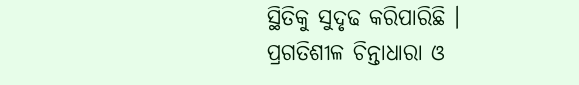ସ୍ଥିତିକୁ ସୁଦୃଢ କରିପାରିଛି ।
ପ୍ରଗତିଶୀଳ ଚିନ୍ତାଧାରା ଓ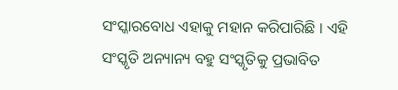ସଂସ୍କାରବୋଧ ଏହାକୁ ମହାନ କରିପାରିଛି । ଏହି ସଂସ୍କୃତି ଅନ୍ୟାନ୍ୟ ବହୁ ସଂସ୍କୃତିକୁ ପ୍ରଭାବିତ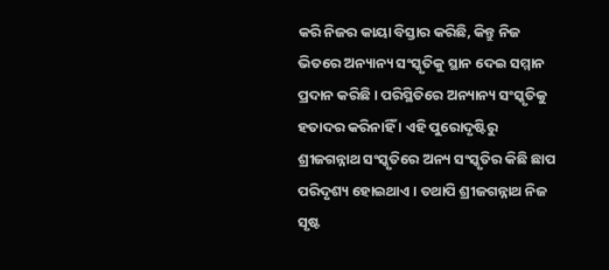କରି ନିଜର କାୟା ବିସ୍ତାର କରିଛି, କିନ୍ତୁ ନିଜ ଭିତରେ ଅନ୍ୟାନ୍ୟ ସଂସ୍କୃତିକୁ ସ୍ଥାନ ଦେଇ ସମ୍ମାନ ପ୍ରଦାନ କରିଛି । ପରିସ୍ଥିତିରେ ଅନ୍ୟାନ୍ୟ ସଂସ୍କୃତିକୁ ହତାଦର କରିନାହିଁ । ଏହି ପୁରୋଦୃଷ୍ଟିରୁ ଶ୍ରୀଜଗନ୍ନାଥ ସଂସ୍କୃତିରେ ଅନ୍ୟ ସଂସ୍କୃତିର କିଛି ଛାପ ପରିଦୃଶ୍ୟ ହୋଇଥାଏ । ତଥାପି ଶ୍ରୀଜଗନ୍ନାଥ ନିଜ ସୃଷ୍ଟ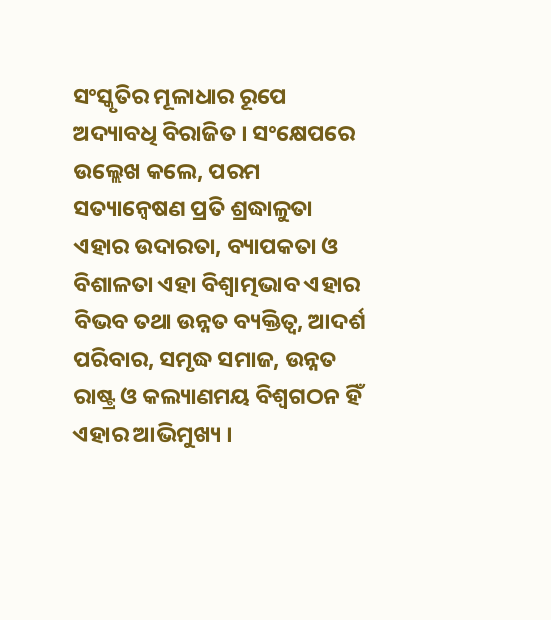ସଂସ୍କୃତିର ମୂଳାଧାର ରୂପେ ଅଦ୍ୟାବଧି ବିରାଜିତ । ସଂକ୍ଷେପରେ ଉଲ୍ଲେଖ କଲେ, ପରମ ସତ୍ୟାନ୍ୱେଷଣ ପ୍ରତି ଶ୍ରଦ୍ଧାଳୁତା ଏହାର ଉଦାରତା, ବ୍ୟାପକତା ଓ ବିଶାଳତା ଏହା ବିଶ୍ୱାତ୍ମଭାବ ଏହାର ବିଭବ ତଥା ଉନ୍ନତ ବ୍ୟକ୍ତିତ୍ୱ, ଆଦର୍ଶ ପରିବାର, ସମୃଦ୍ଧ ସମାଜ, ଉନ୍ନତ ରାଷ୍ଟ୍ର ଓ କଲ୍ୟାଣମୟ ବିଶ୍ୱଗଠନ ହିଁ ଏହାର ଆଭିମୁଖ୍ୟ ।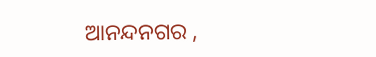ଆନନ୍ଦନଗର ,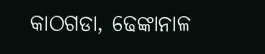କାଠଗଡା, ଢେଙ୍କାନାଳ